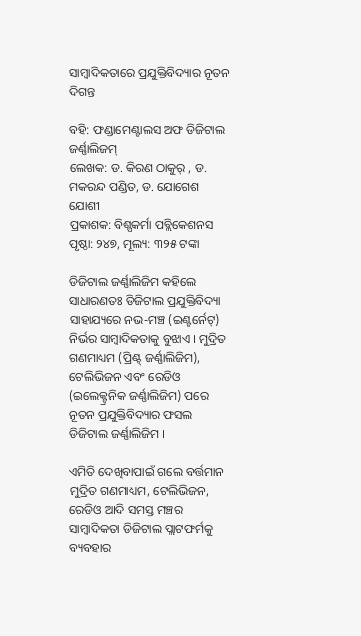ସାମ୍ବାଦିକତାରେ ପ୍ରଯୁକ୍ତିବିଦ୍ୟାର ନୂତନ ଦିଗନ୍ତ

ବହି: ଫଣ୍ଡାମେଣ୍ଟାଲସ ଅଫ ଡିଜିଟାଲ ଜର୍ଣ୍ଣାଲିଜମ୍
ଲେଖକ: ଡ. କିରଣ ଠାକୁର୍ , ଡ. ମକରନ୍ଦ ପଣ୍ଡିତ, ଡ. ଯୋଗେଶ ଯୋଶୀ
ପ୍ରକାଶକ: ବିଶ୍ପକର୍ମା ପବ୍ଲିକେଶନସ
ପୃଷ୍ଠା: ୨୪୭, ମୂଲ୍ୟ: ୩୨୫ ଟଙ୍କା

ଡିଜିଟାଲ ଜର୍ଣ୍ଣାଲିଜିମ କହିଲେ ସାଧାରଣତଃ ଡିଜିଟାଲ ପ୍ରଯୁକ୍ତିବିଦ୍ୟା ସାହାଯ୍ୟରେ ନଭ-ମଞ୍ଚ (ଇଣ୍ଟର୍ନେଟ୍) ନିର୍ଭର ସାମ୍ବାଦିକତାକୁ ବୁଝାଏ । ମୁଦ୍ରିତ ଗଣମାଧ୍ୟମ (ପ୍ରିଣ୍ଟ୍ ଜର୍ଣ୍ଣାଲିଜିମ), ଟେଲିଭିଜନ ଏବଂ ରେଡିଓ (ଇଲେକ୍ଟ୍ରନିକ ଜର୍ଣ୍ଣାଲିଜିମ) ପରେ ନୂତନ ପ୍ରଯୁକ୍ତିବିଦ୍ୟାର ଫସଲ ଡିଜିଟାଲ ଜର୍ଣ୍ଣାଲିଜିମ ।

ଏମିତି ଦେଖିବାପାଇଁ ଗଲେ ବର୍ତ୍ତମାନ ମୁଦ୍ରିତ ଗଣମାଧ୍ୟମ, ଟେଲିଭିଜନ, ରେଡିଓ ଆଦି ସମସ୍ତ ମଞ୍ଚର ସାମ୍ବାଦିକତା ଡିଜିଟାଲ ପ୍ଲାଟଫର୍ମକୁ ବ୍ୟବହାର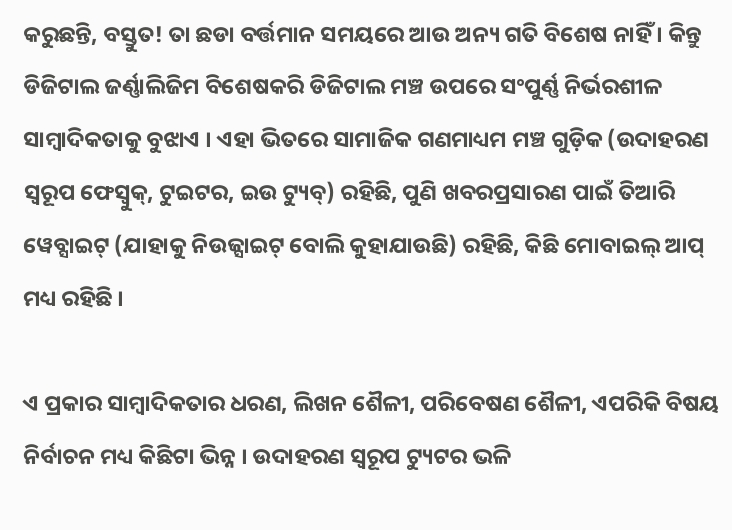କରୁଛନ୍ତି, ବସ୍ତୁତ! ତା ଛଡା ବର୍ତ୍ତମାନ ସମୟରେ ଆଉ ଅନ୍ୟ ଗତି ବିଶେଷ ନାହିଁ । କିନ୍ତୁ ଡିଜିଟାଲ ଜର୍ଣ୍ଣାଲିଜିମ ବିଶେଷକରି ଡିଜିଟାଲ ମଞ୍ଚ ଉପରେ ସଂପୁର୍ଣ୍ଣ ନିର୍ଭରଶୀଳ ସାମ୍ବାଦିକତାକୁ ବୁଝାଏ । ଏହା ଭିତରେ ସାମାଜିକ ଗଣମାଧ୍ୟମ ମଞ୍ଚ ଗୁଡ଼ିକ (ଉଦାହରଣ ସ୍ୱରୂପ ଫେସ୍ବୁକ୍, ଟୁଇଟର, ଇଉ ଟ୍ୟୁବ୍) ରହିଛି, ପୁଣି ଖବରପ୍ରସାରଣ ପାଇଁ ତିଆରି ୱେବ୍ସାଇଟ୍ (ଯାହାକୁ ନିଉଜ୍ସାଇଟ୍ ବୋଲି କୁହାଯାଉଛି) ରହିଛି, କିଛି ମୋବାଇଲ୍ ଆପ୍ ମଧ୍ୟ ରହିଛି ।

ଏ ପ୍ରକାର ସାମ୍ବାଦିକତାର ଧରଣ, ଲିଖନ ଶୈଳୀ, ପରିବେଷଣ ଶୈଳୀ, ଏପରିକି ବିଷୟ ନିର୍ବାଚନ ମଧ୍ୟ କିଛିଟା ଭିନ୍ନ । ଉଦାହରଣ ସ୍ୱରୂପ ଟ୍ୟୁଟର ଭଳି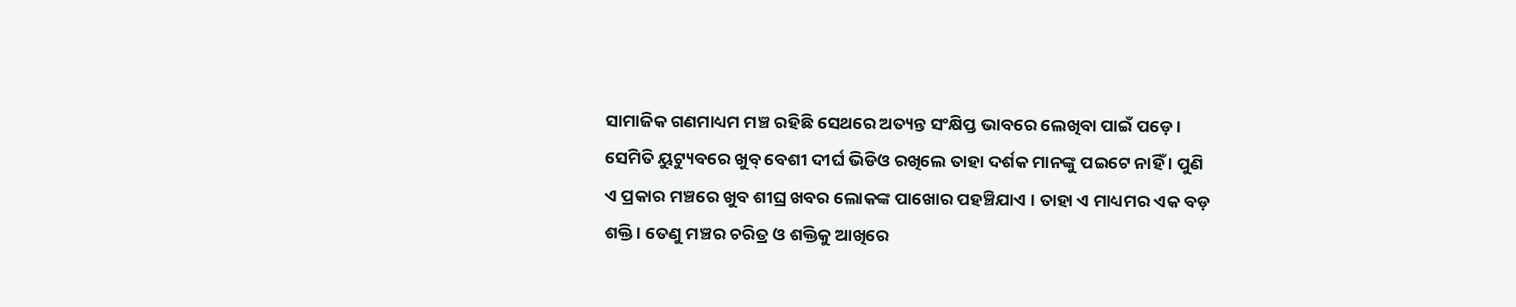ସାମାଜିକ ଗଣମାଧ୍ୟମ ମଞ୍ଚ ରହିଛି ସେଥରେ ଅତ୍ୟନ୍ତ ସଂକ୍ଷିପ୍ତ ଭାବରେ ଲେଖିବା ପାଇଁ ପଡ଼େ । ସେମିତି ୟୁଟ୍ୟୁବରେ ଖୁବ୍ ବେଶୀ ଦୀର୍ଘ ଭିଡିଓ ରଖିଲେ ତାହା ଦର୍ଶକ ମାନଙ୍କୁ ପଇଟେ ନାହିଁ । ପୁଣି ଏ ପ୍ରକାର ମଞ୍ଚରେ ଖୁବ ଶୀଘ୍ର ଖବର ଲୋକଙ୍କ ପାଖୋର ପହଞ୍ଚିଯାଏ । ତାହା ଏ ମାଧ୍ୟମର ଏକ ବଡ଼ ଶକ୍ତି । ତେଣୁ ମଞ୍ଚର ଚରିତ୍ର ଓ ଶକ୍ତିକୁ ଆଖିରେ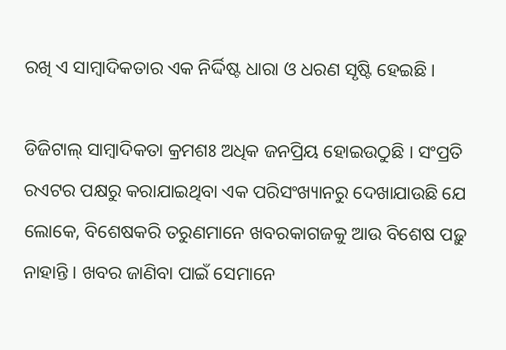ରଖି ଏ ସାମ୍ବାଦିକତାର ଏକ ନିର୍ଦ୍ଦିଷ୍ଟ ଧାରା ଓ ଧରଣ ସୃଷ୍ଟି ହେଇଛି ।

ଡିଜିଟାଲ୍ ସାମ୍ବାଦିକତା କ୍ରମଶଃ ଅଧିକ ଜନପ୍ରିୟ ହୋଇଉଠୁଛି । ସଂପ୍ରତି ରଏଟର ପକ୍ଷରୁ କରାଯାଇଥିବା ଏକ ପରିସଂଖ୍ୟାନରୁ ଦେଖାଯାଉଛି ଯେ ଲୋକେ, ବିଶେଷକରି ତରୁଣମାନେ ଖବରକାଗଜକୁ ଆଉ ବିଶେଷ ପଢ଼ୁ ନାହାନ୍ତି । ଖବର ଜାଣିବା ପାଇଁ ସେମାନେ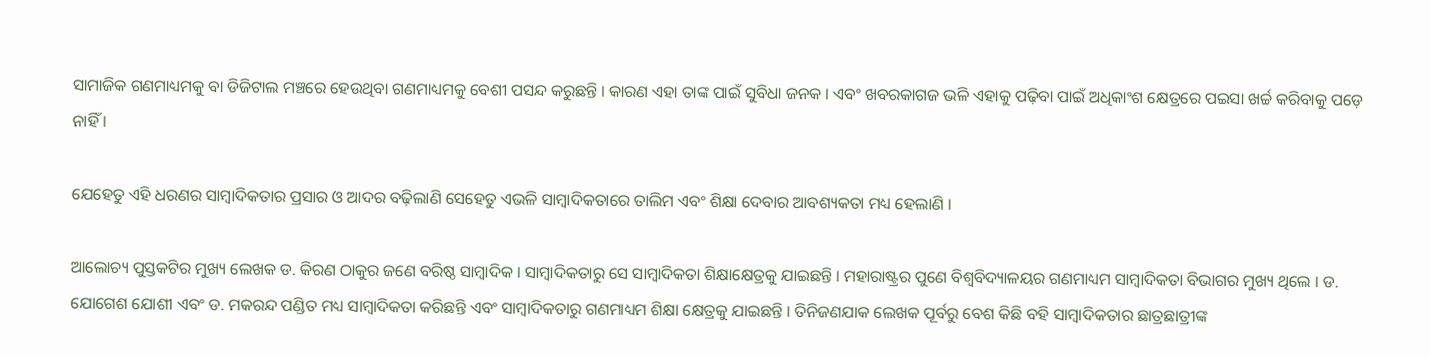ସାମାଜିକ ଗଣମାଧ୍ୟମକୁ ବା ଡିଜିଟାଲ ମଞ୍ଚରେ ହେଉଥିବା ଗଣମାଧ୍ୟମକୁ ବେଶୀ ପସନ୍ଦ କରୁଛନ୍ତି । କାରଣ ଏହା ତାଙ୍କ ପାଇଁ ସୁବିଧା ଜନକ । ଏବଂ ଖବରକାଗଜ ଭଳି ଏହାକୁ ପଢ଼ିବା ପାଇଁ ଅଧିକାଂଶ କ୍ଷେତ୍ରରେ ପଇସା ଖର୍ଚ୍ଚ କରିବାକୁ ପଡ଼େ ନାହିଁ ।

ଯେହେତୁ ଏହି ଧରଣର ସାମ୍ବାଦିକତାର ପ୍ରସାର ଓ ଆଦର ବଢ଼ିଲାଣି ସେହେତୁ ଏଭଳି ସାମ୍ବାଦିକତାରେ ତାଲିମ ଏବଂ ଶିକ୍ଷା ଦେବାର ଆବଶ୍ୟକତା ମଧ୍ୟ ହେଲାଣି ।

ଆଲୋଚ୍ୟ ପୁସ୍ତକଟିର ମୁଖ୍ୟ ଲେଖକ ଡ. କିରଣ ଠାକୁର ଜଣେ ବରିଷ୍ଠ ସାମ୍ବାଦିକ । ସାମ୍ବାଦିକତାରୁ ସେ ସାମ୍ବାଦିକତା ଶିକ୍ଷାକ୍ଷେତ୍ରକୁ ଯାଇଛନ୍ତି । ମହାରାଷ୍ଟ୍ରର ପୁଣେ ବିଶ୍ୱବିଦ୍ୟାଳୟର ଗଣମାଧ୍ୟମ ସାମ୍ବାଦିକତା ବିଭାଗର ମୁଖ୍ୟ ଥିଲେ । ଡ. ଯୋଗେଶ ଯୋଶୀ ଏବଂ ଡ. ମକରନ୍ଦ ପଣ୍ଡିତ ମଧ୍ୟ ସାମ୍ବାଦିକତା କରିଛନ୍ତି ଏବଂ ସାମ୍ବାଦିକତାରୁ ଗଣମାଧ୍ୟମ ଶିକ୍ଷା କ୍ଷେତ୍ରକୁ ଯାଇଛନ୍ତି । ତିନିଜଣଯାକ ଲେଖକ ପୂର୍ବରୁ ବେଶ କିଛି ବହି ସାମ୍ବାଦିକତାର ଛାତ୍ରଛାତ୍ରୀଙ୍କ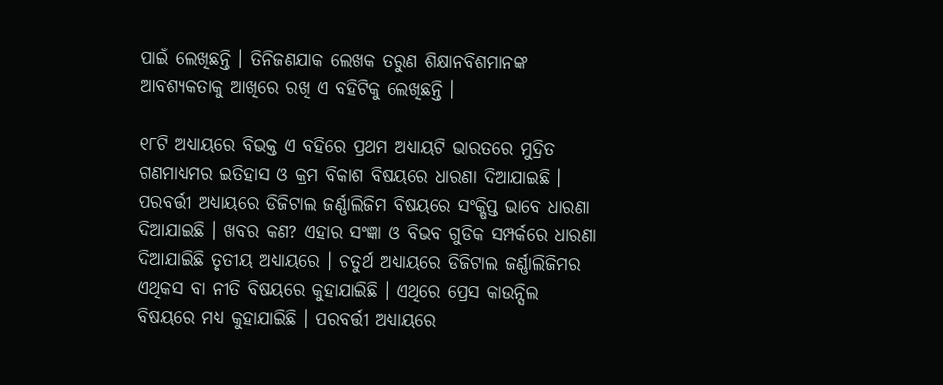ପାଇଁ ଲେଖିଛନ୍ତି । ତିନିଜଣଯାକ ଲେଖକ ତରୁଣ ଶିକ୍ଷାନବିଶମାନଙ୍କ ଆବଶ୍ୟକତାକୁ ଆଖିରେ ରଖି ଏ ବହିଟିକୁ ଲେଖିଛନ୍ତି ।

୧୮ଟି ଅଧ୍ୟାୟରେ ବିଭକ୍ତ ଏ ବହିରେ ପ୍ରଥମ ଅଧ୍ୟାୟଟି ଭାରତରେ ମୁଦ୍ରିତ ଗଣମାଧ୍ୟମର ଇତିହାସ ଓ କ୍ରମ ବିକାଶ ବିଷୟରେ ଧାରଣା ଦିଆଯାଇଛି । ପରବର୍ତ୍ତୀ ଅଧ୍ୟାୟରେ ଡିଜିଟାଲ ଜର୍ଣ୍ଣାଲିଜିମ ବିଷୟରେ ସଂକ୍ଷିପ୍ତ ଭାବେ ଧାରଣା ଦିଆଯାଇଛି । ଖବର କଣ? ଏହାର ସଂଜ୍ଞା ଓ ବିଭବ ଗୁଡିକ ସମ୍ପର୍କରେ ଧାରଣା ଦିଆଯାଇିଛି ତୃତୀୟ ଅଧ୍ୟାୟରେ । ଚତୁର୍ଥ ଅଧ୍ୟାୟରେ ଡିଜିଟାଲ ଜର୍ଣ୍ଣାଲିଜିମର ଏଥିକସ ବା ନୀତି ବିଷୟରେ କୁହାଯାଇିଛି । ଏଥିରେ ପ୍ରେସ କାଉନ୍ସିଲ ବିଷୟରେ ମଧ୍ୟ କୁହାଯାଇିଛି । ପରବର୍ତ୍ତୀ ଅଧ୍ୟାୟରେ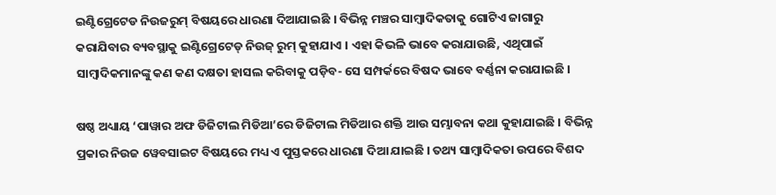ଇଣ୍ଟିଗ୍ରେଟେଡ ନିଉଜରୁମ୍ ବିଷୟରେ ଧାରଣା ଦିଆଯାଇଛି । ବିଭିନ୍ନ ମଞ୍ଚର ସାମ୍ବାଦିକତାକୁ ଗୋଟିଏ ଜାଗାରୁ କରାଯିବାର ବ୍ୟବସ୍ଥାକୁ ଇଣ୍ଟିଗ୍ରେଟେଡ୍ ନିଉଜ୍ ରୁମ୍ କୁହାଯାଏ । ଏହା କିଭଳି ଭାବେ କରାଯାଉଛି, ଏଥିପାଇଁ ସାମ୍ବାଦିକମାନଙ୍କୁ କଣ କଣ ଦକ୍ଷତା ହାସଲ କରିବାକୁ ପଡ଼ିବ- ସେ ସମ୍ପର୍କରେ ବିଷଦ ଭାବେ ବର୍ଣ୍ଣନା କରାଯାଇଛି ।

ଷଷ୍ଠ ଅଧ୍ୟାୟ ‘ପାୱାର ଅଫ ଡିଜିଟାଲ ମିଡିଆ’ରେ ଡିଜିଟାଲ ମିଡିଆର ଶକ୍ତି ଆଉ ସମ୍ଭାବନା କଥା କୁହାଯାଇଛି । ବିଭିନ୍ନ ପ୍ରକାର ନିଉଜ ୱେବସାଇଟ ବିଷୟରେ ମଧ୍ୟ ଏ ପୁସ୍ତକରେ ଧାରଣା ଦିଆ ଯାଇଛି । ତଥ୍ୟ ସାମ୍ବାଦିକତା ଉପରେ ବିଶଦ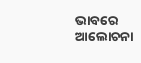ଭାବରେ ଆଲୋଚନା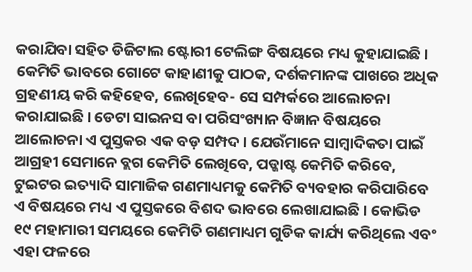କରାଯିବା ସହିତ ଡିଜିଟାଲ ଷ୍ଟୋରୀ ଟେଲିଙ୍ଗ ବିଷୟରେ ମଧ୍ୟ କୁହାଯାଇଛି । କେମିତି ଭାବରେ ଗୋଟେ କାହାଣୀକୁ ପାଠକ, ଦର୍ଶକମାନଙ୍କ ପାଖରେ ଅଧିକ ଗ୍ରହଣୀୟ କରି କହିହେବ, ଲେଖିହେବ- ସେ ସମ୍ପର୍କରେ ଆଲୋଚନା କରାଯାଇଛି । ଡେଟା ସାଇନସ ବା ପରିସଂଖ୍ୟାନ ବିଜ୍ଞାନ ବିଷୟରେ ଆଲୋଚନା ଏ ପୁସ୍ତକର ଏକ ବଡ଼ ସମ୍ପଦ । ଯେଉଁମାନେ ସାମ୍ବାଦିକତା ପାଇଁ ଆଗ୍ରହୀ ସେମାନେ ବ୍ଲଗ କେମିତି ଲେଖିବେ, ପଡ୍କାଷ୍ଟ କେମିତି କରିବେ, ଟୁଇଟର ଇତ୍ୟାଦି ସାମାଜିକ ଗଣମାଧ୍ୟମକୁ କେମିତି ବ୍ୟବହାର କରିପାରିବେ ଏ ବିଷୟରେ ମଧ୍ୟ ଏ ପୁସ୍ତକରେ ବିଶଦ ଭାବରେ ଲେଖାଯାଇଛି । କୋଭିଡ ୧୯ ମହାମାରୀ ସମୟରେ କେମିତି ଗଣମାଧ୍ୟମ ଗୁଡିକ କାର୍ଯ୍ୟ କରିଥିଲେ ଏବଂ ଏହା ଫଳରେ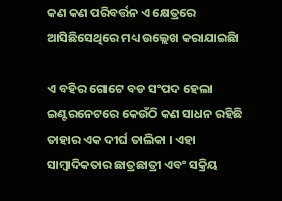କଣ କଣ ପରିବର୍ତ୍ତନ ଏ କ୍ଷେତ୍ରରେ ଆସିଛିସେଥିରେ ମଧ୍ୟ ଉଲ୍ଲେଖ କରାଯାଇଛିା

ଏ ବହିର ଗୋଟେ ବଡ ସଂପଦ ହେଲା ଇଣ୍ଟରନେଟରେ କେଉଁଠି କଣ ସାଧନ ରହିଛି ତାହାର ଏକ ଦୀର୍ଘ ତାଲିକା । ଏହା ସାମ୍ବାଦିକତାର ଛାତ୍ରଛାତ୍ରୀ ଏବଂ ସକ୍ରିୟ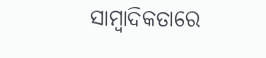ସାମ୍ବାଦିକତାରେ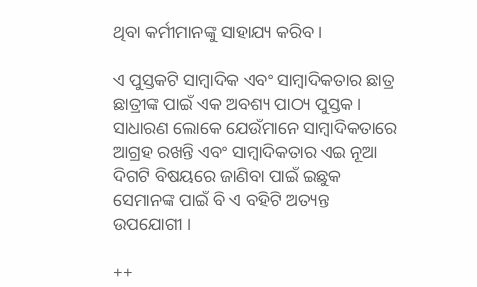ଥିବା କର୍ମୀମାନଙ୍କୁ ସାହାଯ୍ୟ କରିବ ।

ଏ ପୁସ୍ତକଟି ସାମ୍ବାଦିକ ଏବଂ ସାମ୍ବାଦିକତାର ଛାତ୍ର ଛାତ୍ରୀଙ୍କ ପାଇଁ ଏକ ଅବଶ୍ୟ ପାଠ୍ୟ ପୁସ୍ତକ । ସାଧାରଣ ଲୋକେ ଯେଉଁମାନେ ସାମ୍ବାଦିକତାରେ ଆଗ୍ରହ ରଖନ୍ତି ଏବଂ ସାମ୍ବାଦିକତାର ଏଇ ନୂଆ ଦିଗଟି ବିଷୟରେ ଜାଣିବା ପାଇଁ ଇଛୁକ ସେମାନଙ୍କ ପାଇଁ ବି ଏ ବହିଟି ଅତ୍ୟନ୍ତ ଉପଯୋଗୀ ।

++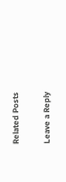Related Posts

Leave a Reply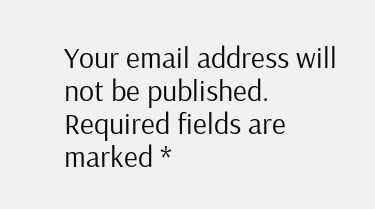Your email address will not be published. Required fields are marked *